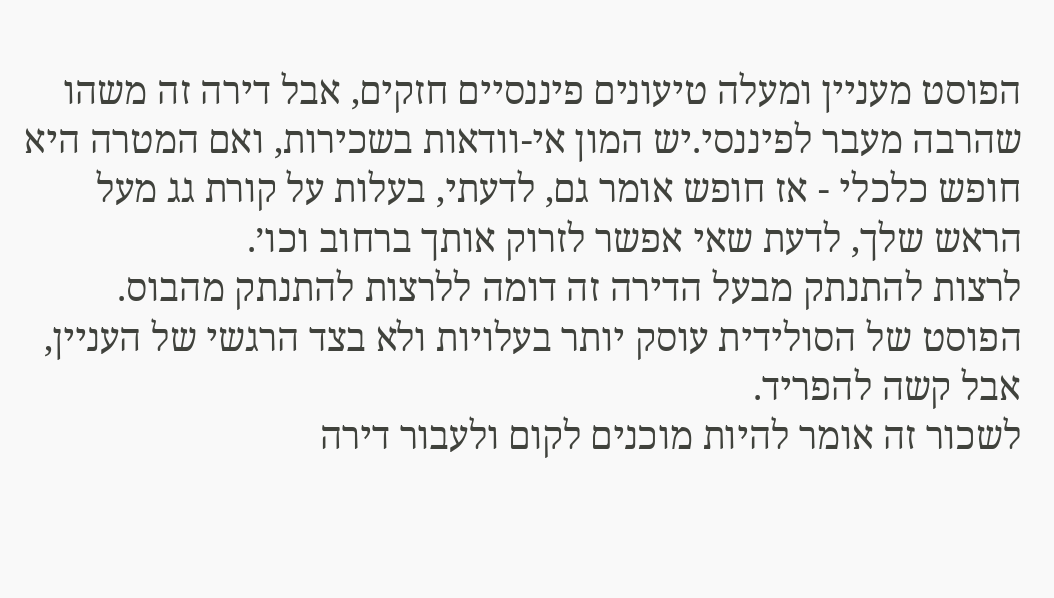הפוסט מעניין ומעלה טיעונים פיננסיים חזקים, אבל דירה זה משהו שהרבה מעבר לפיננסי.יש המון אי-וודאות בשכירות, ואם המטרה היא חופש כלכלי - אז חופש אומר גם, לדעתי, בעלות על קורת גג מעל הראש שלך, לדעת שאי אפשר לזרוק אותך ברחוב וכו׳.
לרצות להתנתק מבעל הדירה זה דומה ללרצות להתנתק מהבוס.
הפוסט של הסולידית עוסק יותר בעלויות ולא בצד הרגשי של העניין, אבל קשה להפריד.
לשכור זה אומר להיות מוכנים לקום ולעבור דירה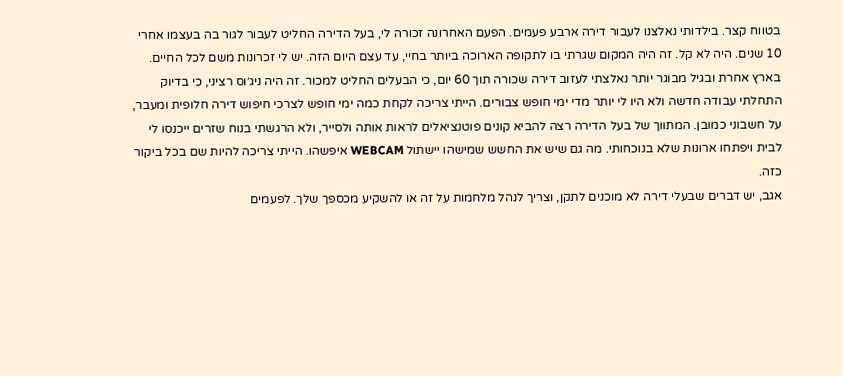בטווח קצר. בילדותי נאלצנו לעבור דירה ארבע פעמים. הפעם האחרונה זכורה לי, בעל הדירה החליט לעבור לגור בה בעצמו אחרי 10 שנים. היה לא קל. זה היה המקום שגרתי בו לתקופה הארוכה ביותר בחיי, עד עצם היום הזה. יש לי זכרונות משם לכל החיים.
בארץ אחרת ובגיל מבוגר יותר נאלצתי לעזוב דירה שכורה תוך 60 יום, כי הבעלים החליט למכור. זה היה ניג׳וס רציני, כי בדיוק התחלתי עבודה חדשה ולא היו לי יותר מדי ימי חופש צבורים. הייתי צריכה לקחת כמה ימי חופש לצרכי חיפוש דירה חלופית ומעבר, על חשבוני כמובן. המתווך של בעל הדירה רצה להביא קונים פוטנציאלים לראות אותה ולסייר, ולא הרגשתי בנוח שזרים ייכנסו לי לבית ויפתחו ארונות שלא בנוכחותי. מה גם שיש את החשש שמישהו יישתול WEBCAM איפשהו. הייתי צריכה להיות שם בכל ביקור כזה.
אגב, יש דברים שבעלי דירה לא מוכנים לתקן, וצריך לנהל מלחמות על זה או להשקיע מכספך שלך. לפעמים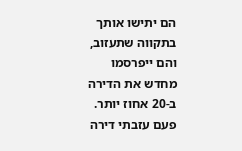הם יתישו אותך בתקווה שתעזוב, והם ייפרסמו מחדש את הדירה ב-20 אחוז יותר. פעם עזבתי דירה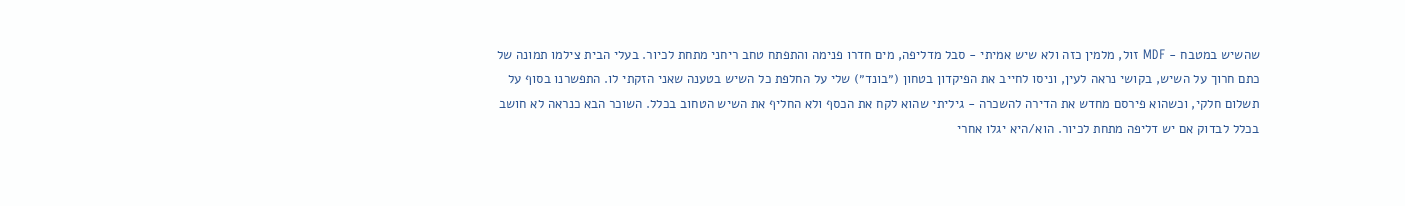שהשיש במטבח - MDF זול, מלמין כזה ולא שיש אמיתי - סבל מדליפה, מים חדרו פנימה והתפתח טחב ריחני מתחת לכיור. בעלי הבית צילמו תמונה של כתם חרוך על השיש, בקושי נראה לעין, וניסו לחייב את הפיקדון בטחון (״בונד״) שלי על החלפת כל השיש בטענה שאני הזקתי לו. התפשרנו בסוף על תשלום חלקי, וכשהוא פירסם מחדש את הדירה להשכרה - גיליתי שהוא לקח את הכסף ולא החליף את השיש הטחוב בכלל. השוכר הבא כנראה לא חושב בכלל לבדוק אם יש דליפה מתחת לכיור. הוא/היא יגלו אחרי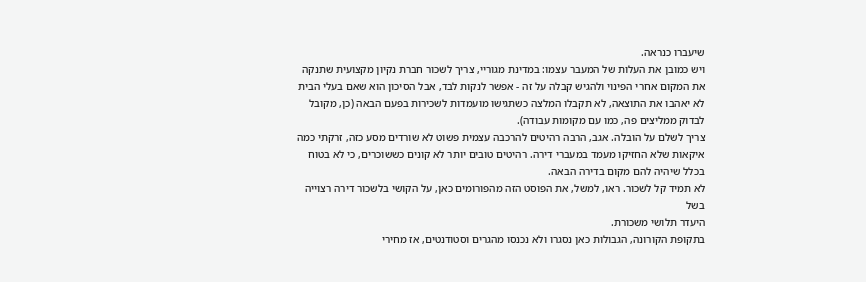שיעברו כנראה.
ויש כמובן את העלות של המעבר עצמו: במדינת מגוריי, צריך לשכור חברת נקיון מקצועית שתנקה את המקום אחרי הפינוי ולהגיש קבלה על זה - אפשר לנקות לבד, אבל הסיכון הוא שאם בעלי הבית לא יאהבו את התוצאה, לא תקבלו המלצה כשתגישו מועמדות לשכירות בפעם הבאה (כן, מקובל לבדוק ממליצים פה, כמו עם מקומות עבודה).
צריך לשלם על הובלה. אגב, הרבה רהיטים להרכבה עצמית פשוט לא שורדים מסע כזה, זרקתי כמה איקאות שלא החזיקו מעמד במעברי דירה. רהיטים טובים יותר לא קונים כששוכרים, כי לא בטוח בכלל שיהיה להם מקום בדירה הבאה.
לא תמיד קל לשכור. ראו, למשל, את הפוסט הזה מהפורומים כאן, על הקושי בלשכור דירה רצוייה בשל
היעדר תלושי משכורת.
בתקופת הקורונה, הגבולות כאן נסגרו ולא נכנסו מהגרים וסטודנטים, אז מחירי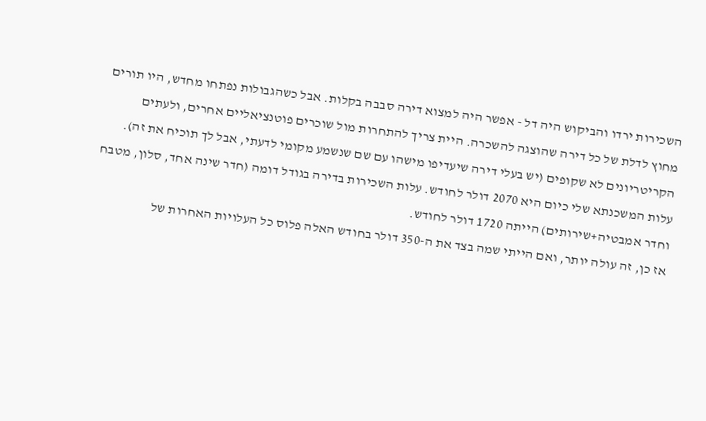השכירות ירדו והביקוש היה דל - אפשר היה למצוא דירה סבבה בקלות. אבל כשהגבולות נפתחו מחדש, היו תורים מחוץ לדלת של כל דירה שהוצגה להשכרה. היית צריך להתחרות מול שוכרים פוטנציאליים אחרים, ולעתים הקריטריונים לא שקופים (יש בעלי דירה שיעדיפו מישהו עם שם שנשמע מקומי לדעתי, אבל לך תוכיח את זה).
עלות המשכנתא שלי כיום היא 2070 דולר לחודש. עלות השכירות בדירה בגודל דומה (חדר שינה אחד, סלון, מטבח וחדר אמבטיה+שירותים) הייתה 1720 דולר לחודש.
אז כן, זה עולה יותר, ואם הייתי שמה בצד את ה-350 דולר בחודש האלה פלוס כל העלויות האחרות של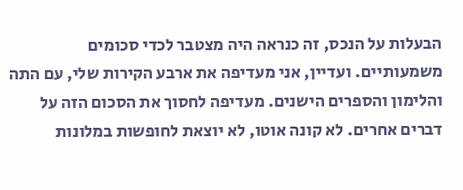הבעלות על הנכס, זה כנראה היה מצטבר לכדי סכומים משמעותיים. ועדיין, אני מעדיפה את ארבע הקירות שלי, עם התה והלימון והספרים הישנים. מעדיפה לחסוך את הסכום הזה על דברים אחרים. לא קונה אוטו, לא יוצאת לחופשות במלונות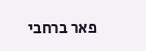פאר ברחבי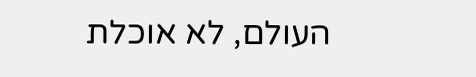העולם, לא אוכלת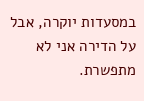במסעדות יוקרה, אבל על הדירה אני לא מתפשרת.